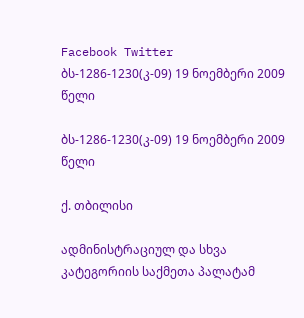Facebook Twitter
ბს-1286-1230(კ-09) 19 ნოემბერი 2009 წელი

ბს-1286-1230(კ-09) 19 ნოემბერი 2009 წელი

ქ. თბილისი

ადმინისტრაციულ და სხვა კატეგორიის საქმეთა პალატამ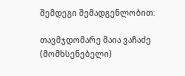შემდეგი შემადგენლობით:

თავმჯდომარე მაია ვაჩაძე (მომხსენებელი)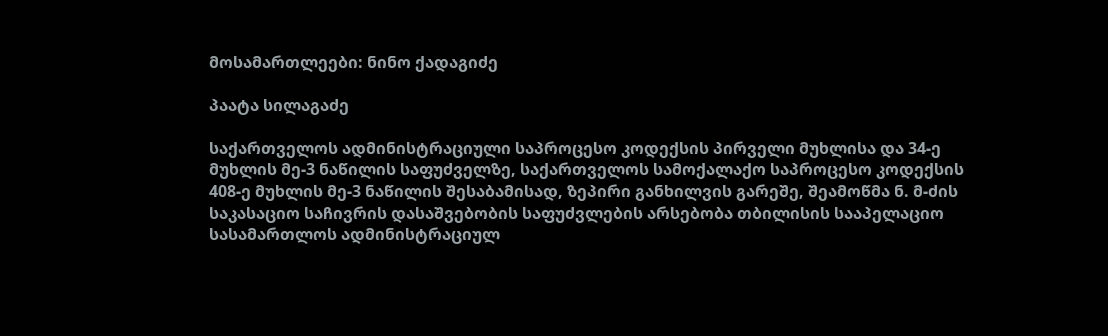მოსამართლეები: ნინო ქადაგიძე

პაატა სილაგაძე

საქართველოს ადმინისტრაციული საპროცესო კოდექსის პირველი მუხლისა და 34-ე მუხლის მე-3 ნაწილის საფუძველზე, საქართველოს სამოქალაქო საპროცესო კოდექსის 408-ე მუხლის მე-3 ნაწილის შესაბამისად, ზეპირი განხილვის გარეშე, შეამოწმა ნ. მ-ძის საკასაციო საჩივრის დასაშვებობის საფუძვლების არსებობა თბილისის სააპელაციო სასამართლოს ადმინისტრაციულ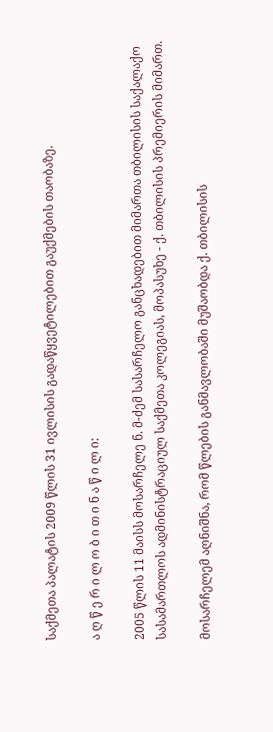საქმეთა პალატის 2009 წლის 31 ივლისის გადაწყვეტილებით გაუქმების თაობაზე.

ა ღ წ ე რ ი ლ ო ბ ი თ ი ნ ა წ ი ლ ი:

2005 წლის 11 მაისს მოსარჩელე ნ. მ-ძემ სასარჩელო განცხადებით მიმართა თბილისის საქალაქო სასამართლოს ადმინისტრაციულ საქმეთა კოლეგიას, მოპასუხე - ქ. თბილისის პრემიერის მიმართ.

მოსარჩელემ აღნიშნა, რომ წლების განმავლობაში მუშაობდა ქ. თბილისის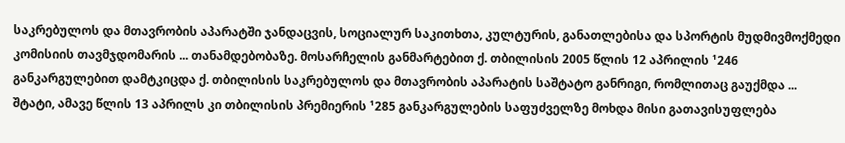საკრებულოს და მთავრობის აპარატში ჯანდაცვის, სოციალურ საკითხთა, კულტურის, განათლებისა და სპორტის მუდმივმოქმედი კომისიის თავმჯდომარის ... თანამდებობაზე. მოსარჩელის განმარტებით ქ. თბილისის 2005 წლის 12 აპრილის ¹246 განკარგულებით დამტკიცდა ქ. თბილისის საკრებულოს და მთავრობის აპარატის საშტატო განრიგი, რომლითაც გაუქმდა ... შტატი, ამავე წლის 13 აპრილს კი თბილისის პრემიერის ¹285 განკარგულების საფუძველზე მოხდა მისი გათავისუფლება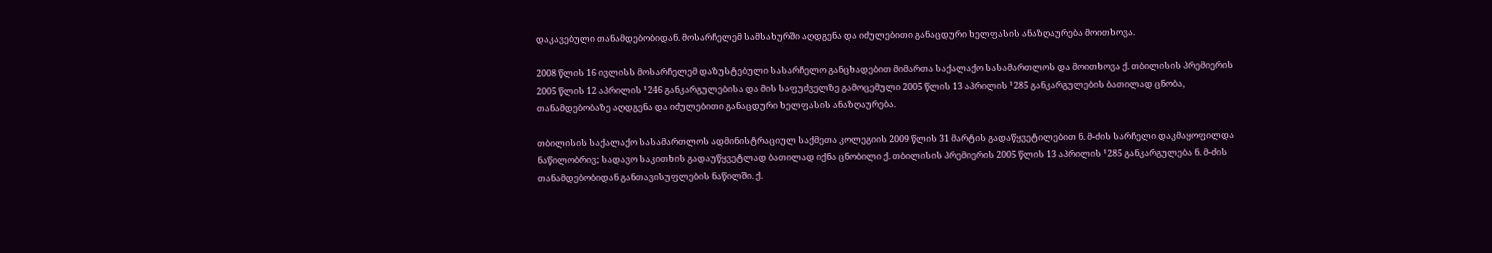დაკავებული თანამდებობიდან. მოსარჩელემ სამსახურში აღდგენა და იძულებითი განაცდური ხელფასის ანაზღაურება მოითხოვა.

2008 წლის 16 ივლისს მოსარჩელემ დაზუსტებული სასარჩელო განცხადებით მიმართა საქალაქო სასამართლოს და მოითხოვა ქ. თბილისის პრემიერის 2005 წლის 12 აპრილის ¹246 განკარგულებისა და მის საფუძველზე გამოცემული 2005 წლის 13 აპრილის ¹285 განკარგულების ბათილად ცნობა, თანამდებობაზე აღდგენა და იძულებითი განაცდური ხელფასის ანაზღაურება.

თბილისის საქალაქო სასამართლოს ადმინისტრაციულ საქმეთა კოლეგიის 2009 წლის 31 მარტის გადაწყვეტილებით ნ. მ-ძის სარჩელი დაკმაყოფილდა ნაწილობრივ; სადავო საკითხის გადაუწყვეტლად ბათილად იქნა ცნობილი ქ. თბილისის პრემიერის 2005 წლის 13 აპრილის ¹285 განკარგულება ნ. მ-ძის თანამდებობიდან განთავისუფლების ნაწილში. ქ.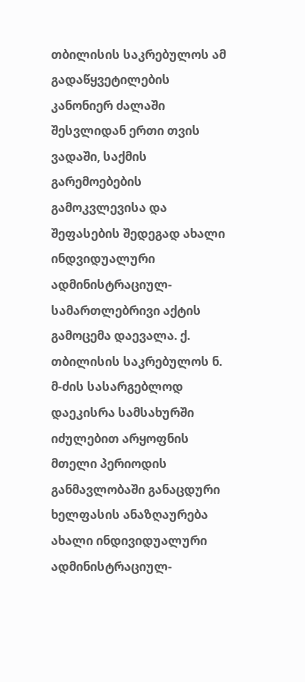თბილისის საკრებულოს ამ გადაწყვეტილების კანონიერ ძალაში შესვლიდან ერთი თვის ვადაში, საქმის გარემოებების გამოკვლევისა და შეფასების შედეგად ახალი ინდვიდუალური ადმინისტრაციულ-სამართლებრივი აქტის გამოცემა დაევალა. ქ. თბილისის საკრებულოს ნ. მ-ძის სასარგებლოდ დაეკისრა სამსახურში იძულებით არყოფნის მთელი პერიოდის განმავლობაში განაცდური ხელფასის ანაზღაურება ახალი ინდივიდუალური ადმინისტრაციულ-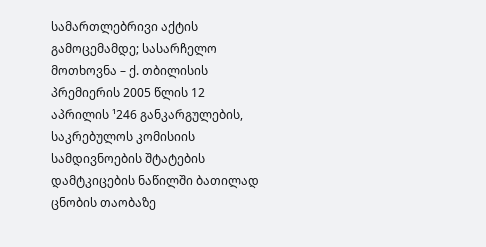სამართლებრივი აქტის გამოცემამდე; სასარჩელო მოთხოვნა – ქ. თბილისის პრემიერის 2005 წლის 12 აპრილის ¹246 განკარგულების, საკრებულოს კომისიის სამდივნოების შტატების დამტკიცების ნაწილში ბათილად ცნობის თაობაზე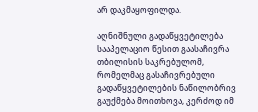არ დაკმაყოფილდა.

აღნიშნული გადაწყვეტილება სააპელაციო წესით გაასაჩივრა თბილისის საკრებულომ, რომელმაც გასაჩივრებული გადაწყვეტილების ნაწილობრივ გაუქმება მოითხოვა, კერძოდ იმ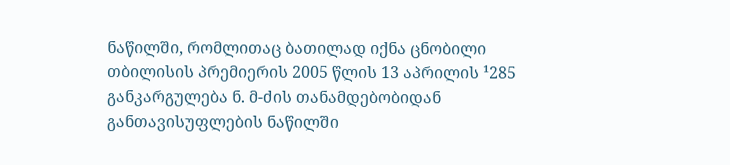ნაწილში, რომლითაც ბათილად იქნა ცნობილი თბილისის პრემიერის 2005 წლის 13 აპრილის ¹285 განკარგულება ნ. მ-ძის თანამდებობიდან განთავისუფლების ნაწილში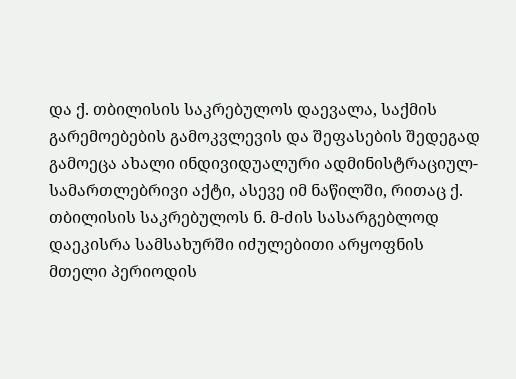და ქ. თბილისის საკრებულოს დაევალა, საქმის გარემოებების გამოკვლევის და შეფასების შედეგად გამოეცა ახალი ინდივიდუალური ადმინისტრაციულ-სამართლებრივი აქტი, ასევე იმ ნაწილში, რითაც ქ. თბილისის საკრებულოს ნ. მ-ძის სასარგებლოდ დაეკისრა სამსახურში იძულებითი არყოფნის მთელი პერიოდის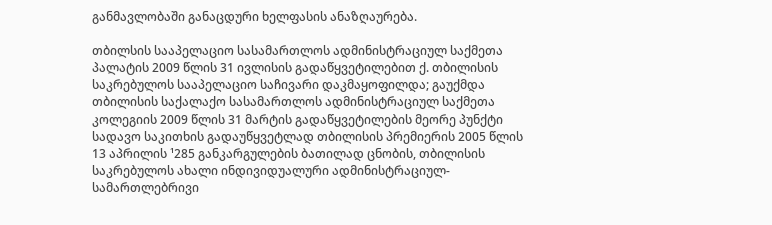განმავლობაში განაცდური ხელფასის ანაზღაურება.

თბილსის სააპელაციო სასამართლოს ადმინისტრაციულ საქმეთა პალატის 2009 წლის 31 ივლისის გადაწყვეტილებით ქ. თბილისის საკრებულოს სააპელაციო საჩივარი დაკმაყოფილდა; გაუქმდა თბილისის საქალაქო სასამართლოს ადმინისტრაციულ საქმეთა კოლეგიის 2009 წლის 31 მარტის გადაწყვეტილების მეორე პუნქტი სადავო საკითხის გადაუწყვეტლად თბილისის პრემიერის 2005 წლის 13 აპრილის ¹285 განკარგულების ბათილად ცნობის, თბილისის საკრებულოს ახალი ინდივიდუალური ადმინისტრაციულ-სამართლებრივი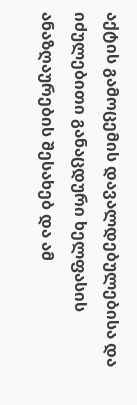აქტის გამოცემის დავალდებულებისა და იძულებითი განაცდური ხელფასის ანაზღაურების შესახებ და ამ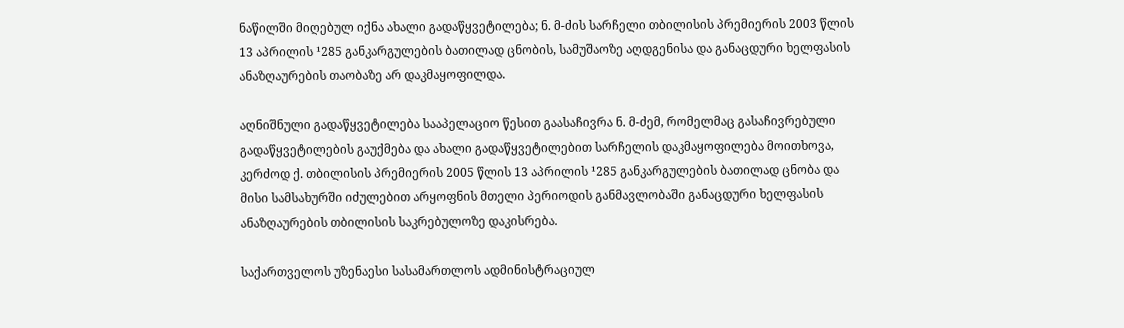ნაწილში მიღებულ იქნა ახალი გადაწყვეტილება; ნ. მ-ძის სარჩელი თბილისის პრემიერის 2003 წლის 13 აპრილის ¹285 განკარგულების ბათილად ცნობის, სამუშაოზე აღდგენისა და განაცდური ხელფასის ანაზღაურების თაობაზე არ დაკმაყოფილდა.

აღნიშნული გადაწყვეტილება სააპელაციო წესით გაასაჩივრა ნ. მ-ძემ, რომელმაც გასაჩივრებული გადაწყვეტილების გაუქმება და ახალი გადაწყვეტილებით სარჩელის დაკმაყოფილება მოითხოვა, კერძოდ ქ. თბილისის პრემიერის 2005 წლის 13 აპრილის ¹285 განკარგულების ბათილად ცნობა და მისი სამსახურში იძულებით არყოფნის მთელი პერიოდის განმავლობაში განაცდური ხელფასის ანაზღაურების თბილისის საკრებულოზე დაკისრება.

საქართველოს უზენაესი სასამართლოს ადმინისტრაციულ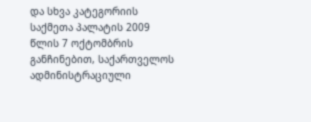და სხვა კატეგორიის საქმეთა პალატის 2009 წლის 7 ოქტომბრის განჩინებით, საქართველოს ადმინისტრაციული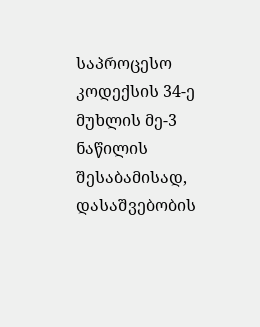საპროცესო კოდექსის 34-ე მუხლის მე-3 ნაწილის შესაბამისად, დასაშვებობის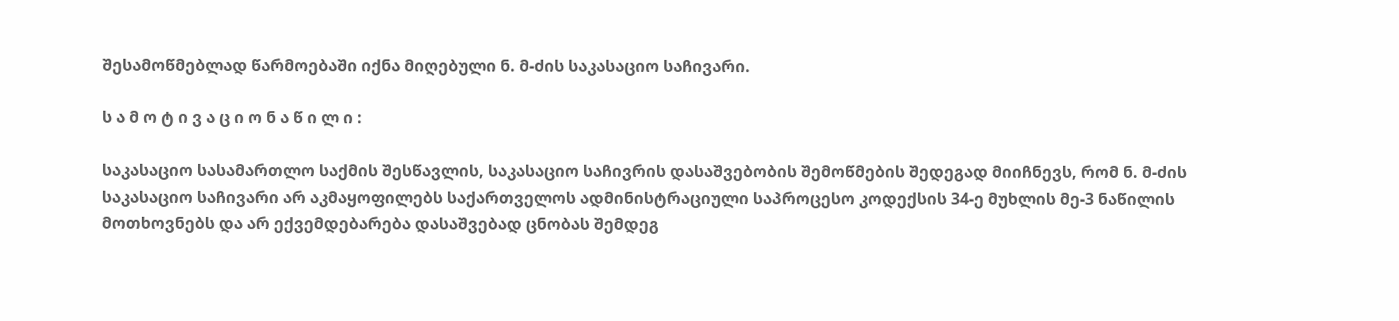შესამოწმებლად წარმოებაში იქნა მიღებული ნ. მ-ძის საკასაციო საჩივარი.

ს ა მ ო ტ ი ვ ა ც ი ო ნ ა წ ი ლ ი :

საკასაციო სასამართლო საქმის შესწავლის, საკასაციო საჩივრის დასაშვებობის შემოწმების შედეგად მიიჩნევს, რომ ნ. მ-ძის საკასაციო საჩივარი არ აკმაყოფილებს საქართველოს ადმინისტრაციული საპროცესო კოდექსის 34-ე მუხლის მე-3 ნაწილის მოთხოვნებს და არ ექვემდებარება დასაშვებად ცნობას შემდეგ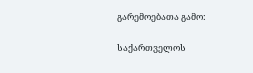გარემოებათა გამო:

საქართველოს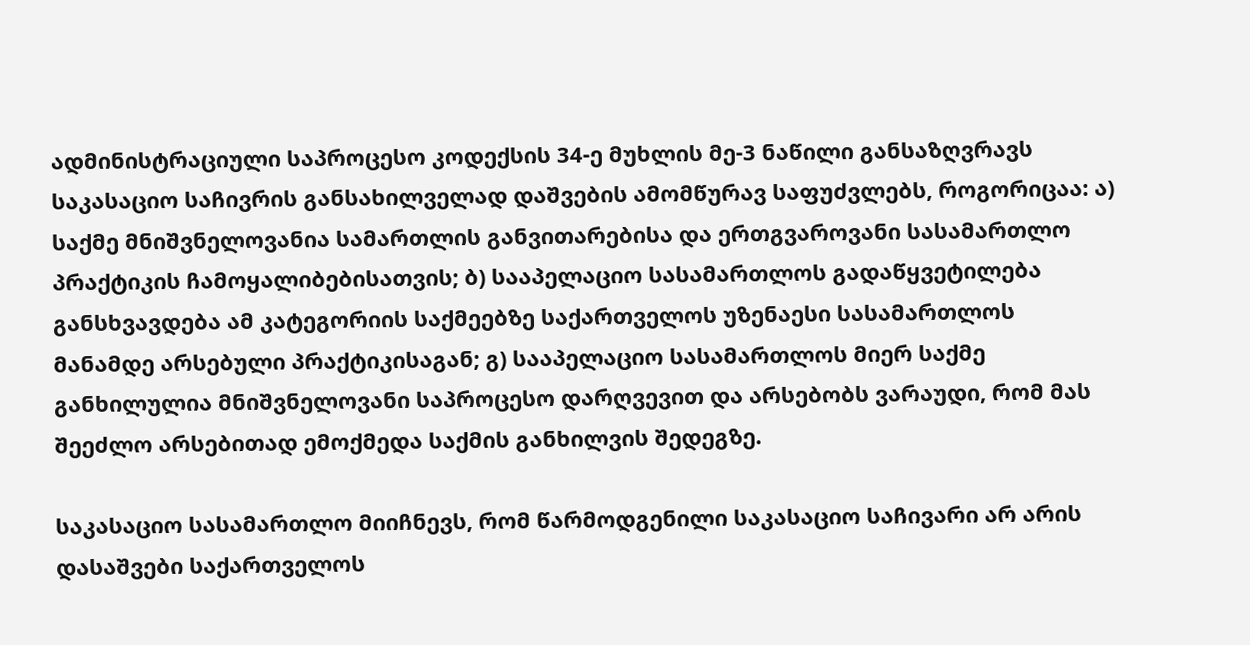ადმინისტრაციული საპროცესო კოდექსის 34-ე მუხლის მე-3 ნაწილი განსაზღვრავს საკასაციო საჩივრის განსახილველად დაშვების ამომწურავ საფუძვლებს, როგორიცაა: ა) საქმე მნიშვნელოვანია სამართლის განვითარებისა და ერთგვაროვანი სასამართლო პრაქტიკის ჩამოყალიბებისათვის; ბ) სააპელაციო სასამართლოს გადაწყვეტილება განსხვავდება ამ კატეგორიის საქმეებზე საქართველოს უზენაესი სასამართლოს მანამდე არსებული პრაქტიკისაგან; გ) სააპელაციო სასამართლოს მიერ საქმე განხილულია მნიშვნელოვანი საპროცესო დარღვევით და არსებობს ვარაუდი, რომ მას შეეძლო არსებითად ემოქმედა საქმის განხილვის შედეგზე.

საკასაციო სასამართლო მიიჩნევს, რომ წარმოდგენილი საკასაციო საჩივარი არ არის დასაშვები საქართველოს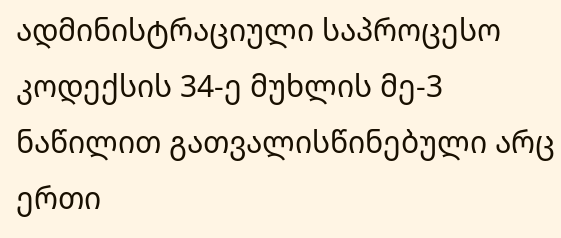ადმინისტრაციული საპროცესო კოდექსის 34-ე მუხლის მე-3 ნაწილით გათვალისწინებული არც ერთი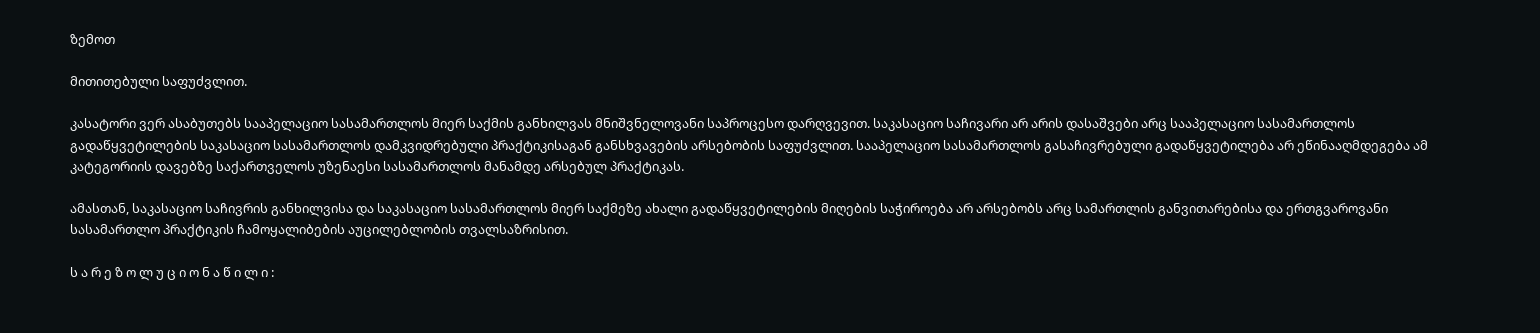ზემოთ

მითითებული საფუძვლით.

კასატორი ვერ ასაბუთებს სააპელაციო სასამართლოს მიერ საქმის განხილვას მნიშვნელოვანი საპროცესო დარღვევით. საკასაციო საჩივარი არ არის დასაშვები არც სააპელაციო სასამართლოს გადაწყვეტილების საკასაციო სასამართლოს დამკვიდრებული პრაქტიკისაგან განსხვავების არსებობის საფუძვლით. სააპელაციო სასამართლოს გასაჩივრებული გადაწყვეტილება არ ეწინააღმდეგება ამ კატეგორიის დავებზე საქართველოს უზენაესი სასამართლოს მანამდე არსებულ პრაქტიკას.

ამასთან, საკასაციო საჩივრის განხილვისა და საკასაციო სასამართლოს მიერ საქმეზე ახალი გადაწყვეტილების მიღების საჭიროება არ არსებობს არც სამართლის განვითარებისა და ერთგვაროვანი სასამართლო პრაქტიკის ჩამოყალიბების აუცილებლობის თვალსაზრისით.

ს ა რ ე ზ ო ლ უ ც ი ო ნ ა წ ი ლ ი :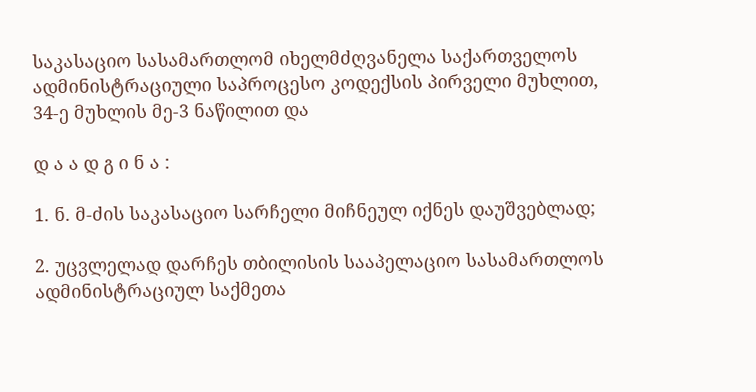საკასაციო სასამართლომ იხელმძღვანელა საქართველოს ადმინისტრაციული საპროცესო კოდექსის პირველი მუხლით, 34-ე მუხლის მე-3 ნაწილით და

დ ა ა დ გ ი ნ ა :

1. ნ. მ-ძის საკასაციო სარჩელი მიჩნეულ იქნეს დაუშვებლად;

2. უცვლელად დარჩეს თბილისის სააპელაციო სასამართლოს ადმინისტრაციულ საქმეთა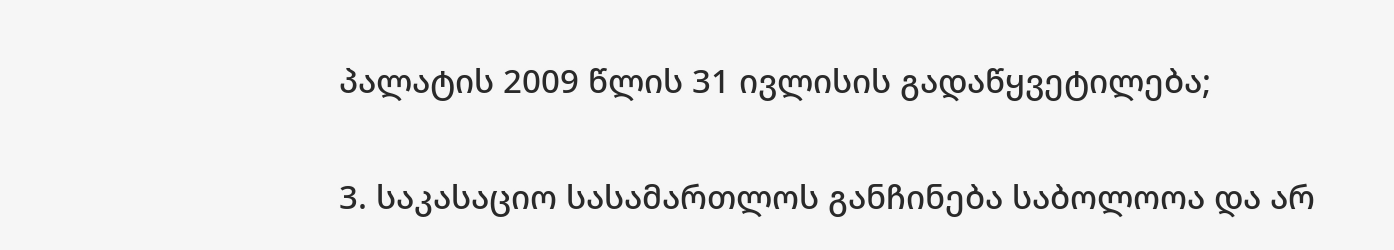პალატის 2009 წლის 31 ივლისის გადაწყვეტილება;

3. საკასაციო სასამართლოს განჩინება საბოლოოა და არ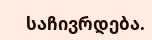საჩივრდება.